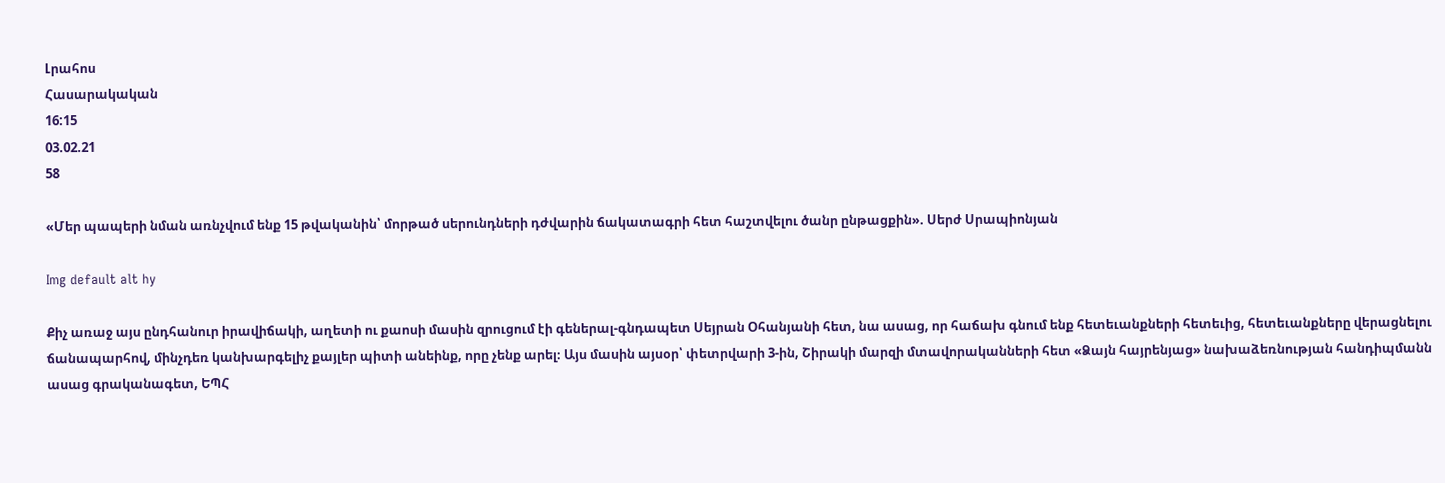Լրահոս
Հասարակական
16:15
03.02.21
58

«Մեր պապերի նման առնչվում ենք 15 թվականին՝ մորթած սերունդների դժվարին ճակատագրի հետ հաշտվելու ծանր ընթացքին». Սերժ Սրապիոնյան

Img default alt hy

Քիչ առաջ այս ընդհանուր իրավիճակի, աղետի ու քաոսի մասին զրուցում էի գեներալ-գնդապետ Սեյրան Օհանյանի հետ, նա ասաց, որ հաճախ գնում ենք հետեւանքների հետեւից, հետեւանքները վերացնելու ճանապարհով, մինչդեռ կանխարգելիչ քայլեր պիտի անեինք, որը չենք արել։ Այս մասին այսօր՝ փետրվարի 3-ին, Շիրակի մարզի մտավորականների հետ «Ձայն հայրենյաց» նախաձեռնության հանդիպմանն ասաց գրականագետ, ԵՊՀ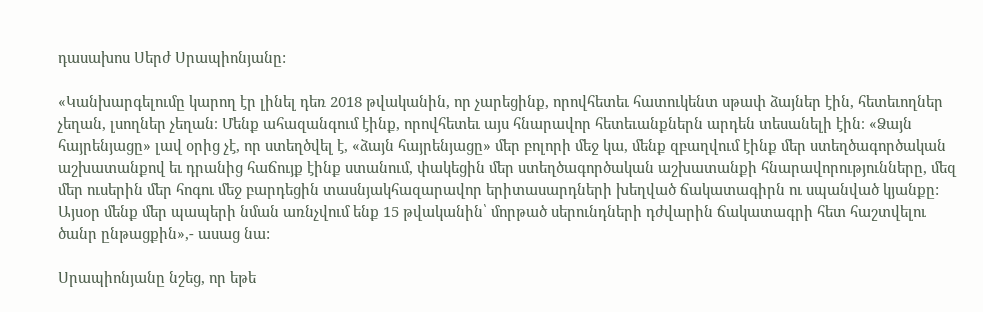դասախոս Սերժ Սրապիոնյանը:

«Կանխարգելումը կարող էր լինել դեռ 2018 թվականին, որ չարեցինք, որովհետեւ հատուկենտ սթափ ձայներ էին, հետեւողներ չեղան, լսողներ չեղան։ Մենք ահազանգում էինք, որովհետեւ այս հնարավոր հետեւանքներն արդեն տեսանելի էին։ «Ձայն հայրենյացը» լավ օրից չէ, որ ստեղծվել է, «ձայն հայրենյացը» մեր բոլորի մեջ կա, մենք զբաղվում էինք մեր ստեղծագործական աշխատանքով եւ դրանից հաճույք էինք ստանում, փակեցին մեր ստեղծագործական աշխատանքի հնարավորությունները, մեզ մեր ուսերին մեր հոգու մեջ բարդեցին տասնյակհազարավոր երիտասարդների խեղված ճակատագիրն ու սպանված կյանքը: Այսօր մենք մեր պապերի նման առնչվում ենք 15 թվականին՝ մորթած սերունդների դժվարին ճակատագրի հետ հաշտվելու ծանր ընթացքին»,- ասաց նա:

Սրապիոնյանը նշեց, որ եթե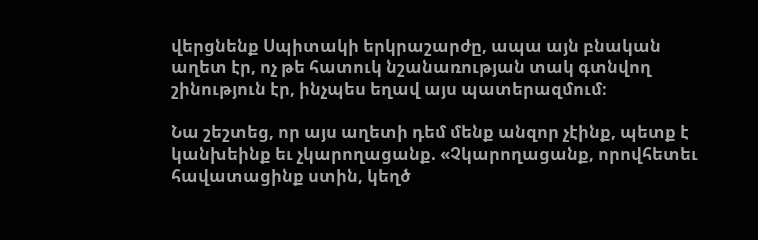վերցնենք Սպիտակի երկրաշարժը, ապա այն բնական աղետ էր, ոչ թե հատուկ նշանառության տակ գտնվող շինություն էր, ինչպես եղավ այս պատերազմում։

Նա շեշտեց, որ այս աղետի դեմ մենք անզոր չէինք, պետք է կանխեինք եւ չկարողացանք. «Չկարողացանք, որովհետեւ հավատացինք ստին, կեղծ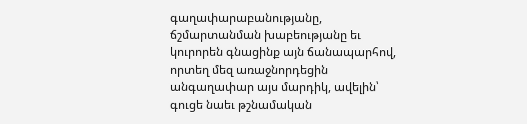գաղափարաբանությանը, ճշմարտանման խաբեությանը եւ կուրորեն գնացինք այն ճանապարհով, որտեղ մեզ առաջնորդեցին անգաղափար այս մարդիկ, ավելին՝ գուցե նաեւ թշնամական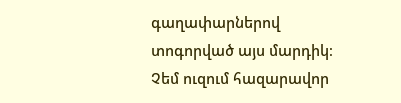գաղափարներով տոգորված այս մարդիկ։ Չեմ ուզում հազարավոր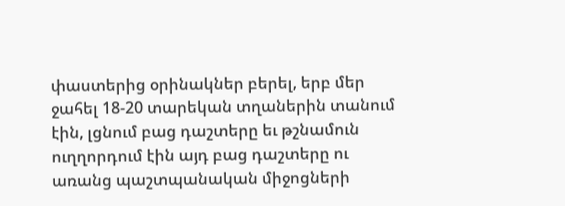փաստերից օրինակներ բերել, երբ մեր ջահել 18-20 տարեկան տղաներին տանում էին, լցնում բաց դաշտերը եւ թշնամուն ուղղորդում էին այդ բաց դաշտերը ու առանց պաշտպանական միջոցների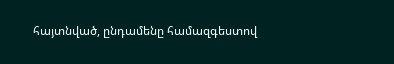հայտնված, ընդամենը համազգեստով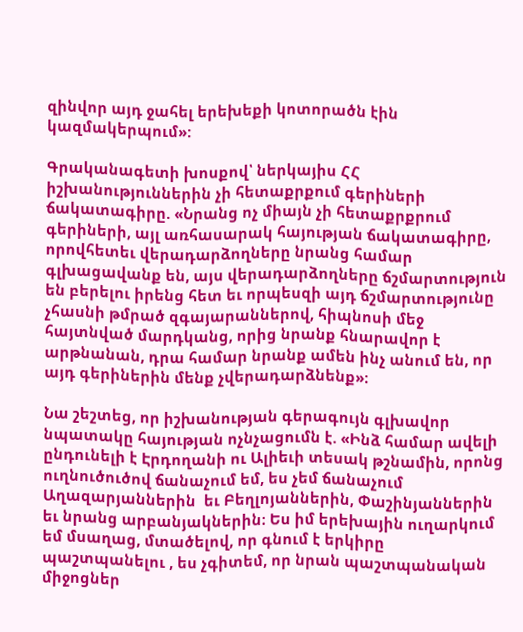զինվոր այդ ջահել երեխեքի կոտորածն էին կազմակերպում»:

Գրականագետի խոսքով՝ ներկայիս ՀՀ իշխանություններին չի հետաքրքում գերիների ճակատագիրը. «Նրանց ոչ միայն չի հետաքրքրում գերիների, այլ առհասարակ հայության ճակատագիրը, որովհետեւ վերադարձողները նրանց համար գլխացավանք են, այս վերադարձողները ճշմարտություն են բերելու իրենց հետ եւ որպեսզի այդ ճշմարտությունը չհասնի թմրած զգայարաններով, հիպնոսի մեջ հայտնված մարդկանց, որից նրանք հնարավոր է արթնանան, դրա համար նրանք ամեն ինչ անում են, որ այդ գերիներին մենք չվերադարձնենք»։

Նա շեշտեց, որ իշխանության գերագույն գլխավոր նպատակը հայության ոչնչացումն է. «Ինձ համար ավելի ընդունելի է Էրդողանի ու Ալիեւի տեսակ թշնամին, որոնց ուղնուծուծով ճանաչում եմ, ես չեմ ճանաչում Աղազարյաններին  եւ Բեղլոյաններին, Փաշինյաններին եւ նրանց արբանյակներին։ Ես իմ երեխային ուղարկում եմ մսաղաց, մտածելով, որ գնում է երկիրը պաշտպանելու , ես չգիտեմ, որ նրան պաշտպանական միջոցներ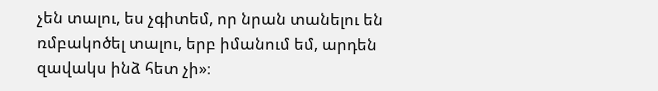չեն տալու, ես չգիտեմ, որ նրան տանելու են ռմբակոծել տալու, երբ իմանում եմ, արդեն զավակս ինձ հետ չի»։